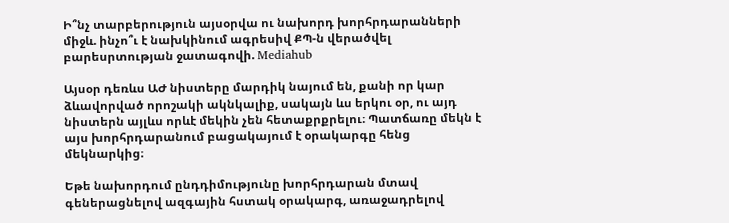Ի՞նչ տարբերություն այսօրվա ու նախորդ խորհրդարանների միջև. ինչո՞ւ է նախկինում ագրեսիվ ՔՊ-ն վերածվել բարեսրտության ջատագովի. Mediahub

Այսօր դեռևս ԱԺ նիստերը մարդիկ նայում են, քանի որ կար ձևավորված որոշակի ակնկալիք, սակայն ևս երկու օր, ու այդ նիստերն այլևս որևէ մեկին չեն հետաքրքրելու։ Պատճառը մեկն է այս խորհրդարանում բացակայում է օրակարգը հենց մեկնարկից։

Եթե նախորդում ընդդիմությունը խորհրդարան մտավ գեներացնելով ազգային հստակ օրակարգ, առաջադրելով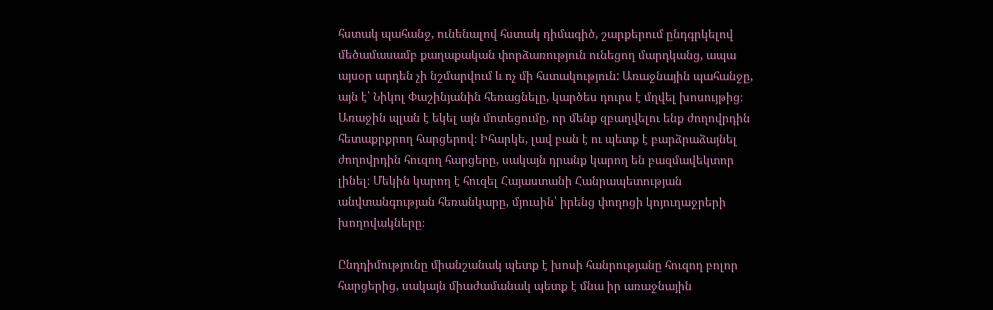հստակ պահանջ, ունենալով հստակ դիմագիծ, շարքերում ընդգրկելով մեծամասամբ քաղաքական փորձառություն ունեցող մարդկանց, ապա այսօր արդեն չի նշմարվում և ոչ մի հստակություն: Առաջնային պահանջը, այն է՝ Նիկոլ Փաշինյանին հեռացնելը, կարծես դուրս է մղվել խոսույթից։ Առաջին պլան է եկել այն մոտեցումը, որ մենք զբաղվելու ենք ժողովրդին հետաքրքրող հարցերով։ Իհարկե, լավ բան է ու պետք է բարձրաձայնել ժողովրդին հուզող հարցերը, սակայն դրանք կարող են բազմավեկտոր լինել։ Մեկին կարող է հուզել Հայաստանի Հանրապետության անվտանգության հեռանկարը, մյուսին՝ իրենց փողոցի կոյուղաջրերի խողովակները։

Ընդդիմությունը միանշանակ պետք է խոսի հանրությանը հուզող բոլոր հարցերից, սակայն միաժամանակ պետք է մնա իր առաջնային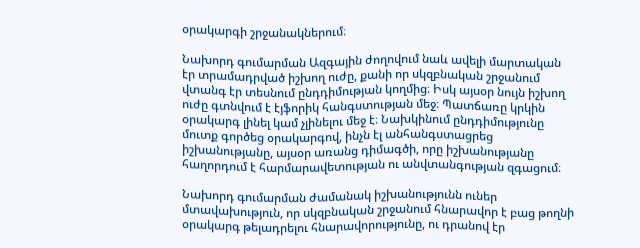օրակարգի շրջանակներում։

Նախորդ գումարման Ազգային ժողովում նաև ավելի մարտական էր տրամադրված իշխող ուժը, քանի որ սկզբնական շրջանում վտանգ էր տեսնում ընդդիմության կողմից։ Իսկ այսօր նույն իշխող ուժը գտնվում է էյֆորիկ հանգստության մեջ։ Պատճառը կրկին օրակարգ լինել կամ չլինելու մեջ է։ Նախկինում ընդդիմությունը մուտք գործեց օրակարգով, ինչն էլ անհանգստացրեց իշխանությանը, այսօր առանց դիմագծի, որը իշխանությանը հաղորդում է հարմարավետության ու անվտանգության զգացում։

Նախորդ գումարման ժամանակ իշխանությունն ուներ մտավախություն, որ սկզբնական շրջանում հնարավոր է բաց թողնի օրակարգ թելադրելու հնարավորությունը, ու դրանով էր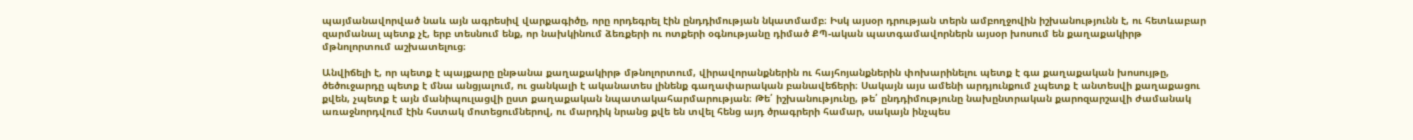պայմանավորված նաև այն ագրեսիվ վարքագիծը, որը որդեգրել էին ընդդիմության նկատմամբ։ Իսկ այսօր դրության տերն ամբողջովին իշխանությունն է, ու հետևաբար զարմանալ պետք չէ, երբ տեսնում ենք, որ նախկինում ձեռքերի ու ոտքերի օգնությանը դիմած ՔՊ-ական պատգամավորներն այսօր խոսում են քաղաքակիրթ մթնոլորտում աշխատելուց։

Անվիճելի է, որ պետք է պայքարը ընթանա քաղաքակիրթ մթնոլորտում, վիրավորանքներին ու հայհոյանքներին փոխարինելու պետք է գա քաղաքական խոսույթը, ծեծուջարդը պետք է մնա անցյալում, ու ցանկալի է ականատես լինենք գաղափարական բանավեճերի։ Սակայն այս ամենի արդյունքում չպետք է անտեսվի քաղաքացու քվեն, չպետք է այն մանիպուլացվի ըստ քաղաքական նպատակահարմարության։ Թե՛ իշխանությունը, թե՛ ընդդիմությունը նախընտրական քարոզարշավի ժամանակ առաջնորդվում էին հստակ մոտեցումներով, ու մարդիկ նրանց քվե են տվել հենց այդ ծրագրերի համար, սակայն ինչպես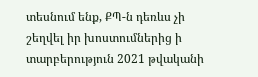տեսնում ենք, ՔՊ-ն դեռևս չի շեղվել իր խոստումներից ի տարբերություն 2021 թվականի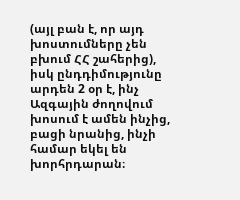(այլ բան է, որ այդ խոստումները չեն բխում ՀՀ շահերից), իսկ ընդդիմությունը արդեն 2 օր է, ինչ Ազգային ժողովում խոսում է ամեն ինչից, բացի նրանից, ինչի համար եկել են խորհրդարան։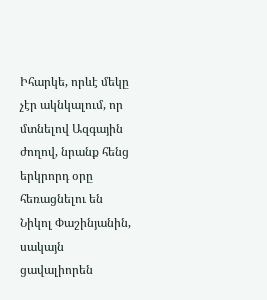Իհարկե, որևէ մեկը չէր ակնկալում, որ մտնելով Ազգային ժողով, նրանք հենց երկրորդ օրը հեռացնելու են Նիկոլ Փաշինյանին, սակայն ցավալիորեն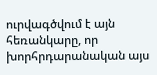ուրվագծվում է այն հեռանկարը, որ խորհրդարանական այս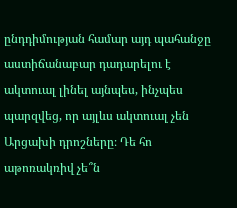ընդդիմության համար այդ պահանջը աստիճանաբար դադարելու է ակտուալ լինել այնպես, ինչպես պարզվեց, որ այլևս ակտուալ չեն Արցախի դրոշները։ Դե հո աթոռակռիվ չե՞ն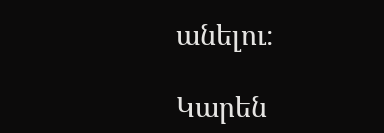անելու։

Կարեն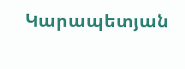Կարապետյան